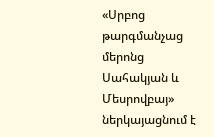«Սրբոց թարգմանչաց մերոնց Սահակյան և Մեսրովբայ» ներկայացնում է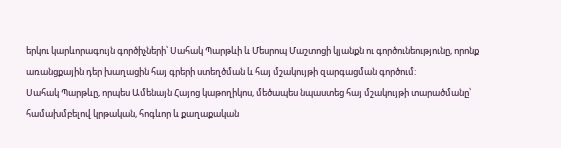երկու կարևորագույն գործիչների՝ Սահակ Պարթևի և Մեսրոպ Մաշտոցի կյանքն ու գործունեությունը, որոնք առանցքային դեր խաղացին հայ գրերի ստեղծման և հայ մշակույթի զարգացման գործում:
Սահակ Պարթևը, որպես Ամենայն Հայոց կաթողիկոս, մեծապես նպաստեց հայ մշակույթի տարածմանը՝ համախմբելով կրթական, հոգևոր և քաղաքական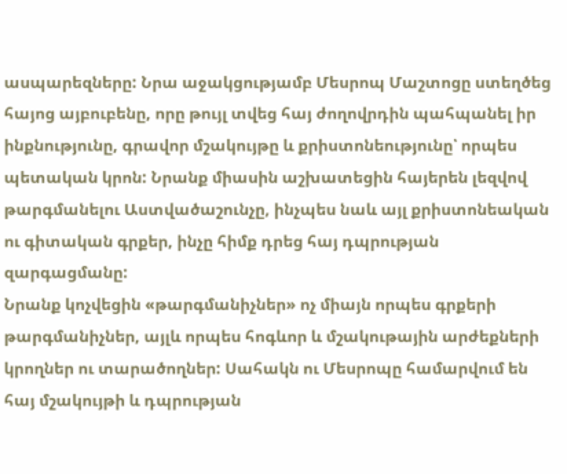ասպարեզները: Նրա աջակցությամբ Մեսրոպ Մաշտոցը ստեղծեց հայոց այբուբենը, որը թույլ տվեց հայ ժողովրդին պահպանել իր ինքնությունը, գրավոր մշակույթը և քրիստոնեությունը՝ որպես պետական կրոն: Նրանք միասին աշխատեցին հայերեն լեզվով թարգմանելու Աստվածաշունչը, ինչպես նաև այլ քրիստոնեական ու գիտական գրքեր, ինչը հիմք դրեց հայ դպրության զարգացմանը:
Նրանք կոչվեցին «թարգմանիչներ» ոչ միայն որպես գրքերի թարգմանիչներ, այլև որպես հոգևոր և մշակութային արժեքների կրողներ ու տարածողներ: Սահակն ու Մեսրոպը համարվում են հայ մշակույթի և դպրության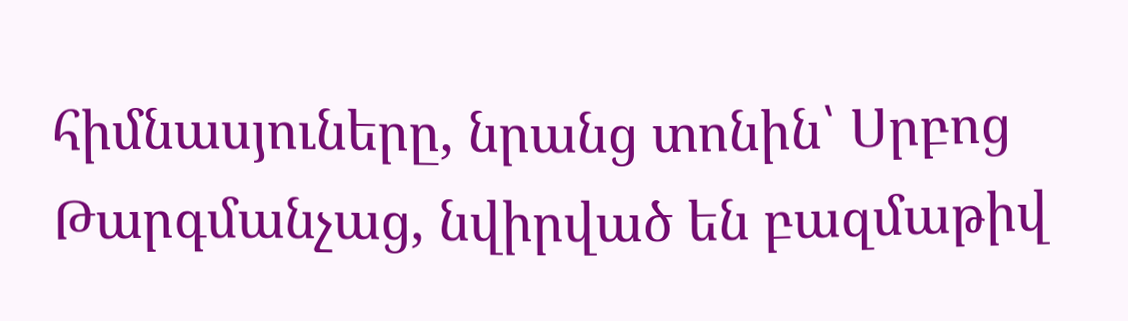հիմնասյուները, նրանց տոնին՝ Սրբոց Թարգմանչաց, նվիրված են բազմաթիվ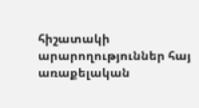հիշատակի արարողություններ հայ առաքելական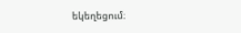եկեղեցում։